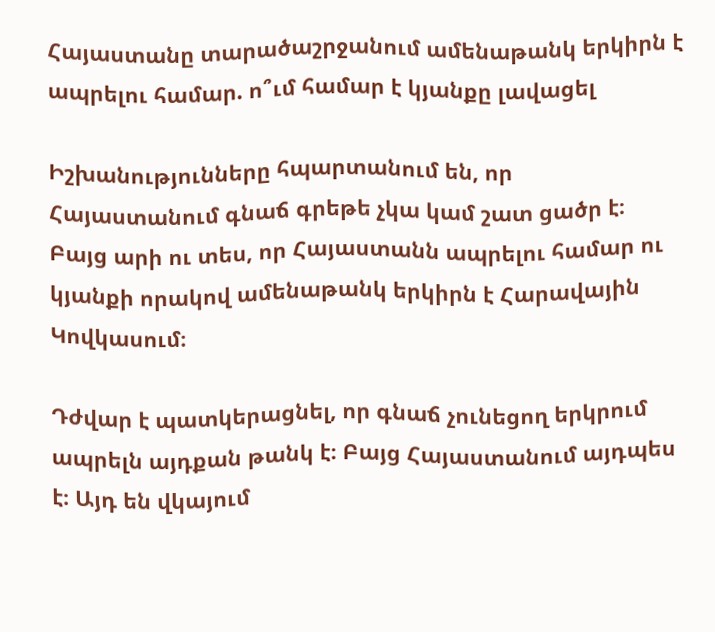Հայաստանը տարածաշրջանում ամենաթանկ երկիրն է ապրելու համար. ո՞ւմ համար է կյանքը լավացել

Իշխանությունները հպարտանում են, որ Հայաստանում գնաճ գրեթե չկա կամ շատ ցածր է։ Բայց արի ու տես, որ Հայաստանն ապրելու համար ու կյանքի որակով ամենաթանկ երկիրն է Հարավային Կովկասում։

Դժվար է պատկերացնել, որ գնաճ չունեցող երկրում ապրելն այդքան թանկ է։ Բայց Հայաստանում այդպես է։ Այդ են վկայում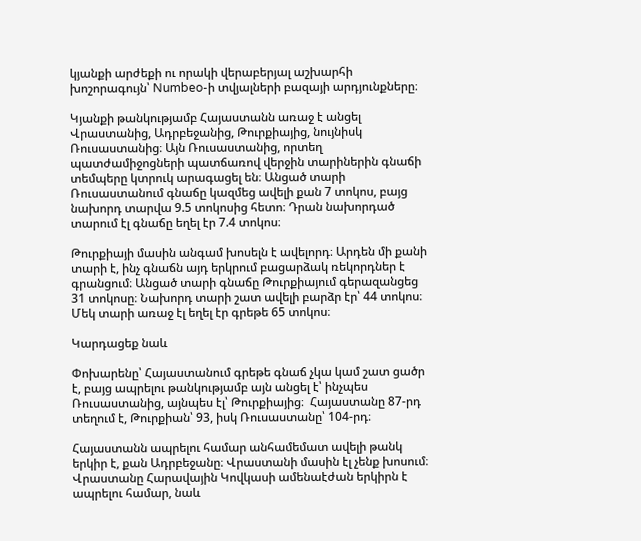կյանքի արժեքի ու որակի վերաբերյալ աշխարհի խոշորագույն՝ Numbeo-ի տվյալների բազայի արդյունքները։

Կյանքի թանկությամբ Հայաստանն առաջ է անցել Վրաստանից, Ադրբեջանից, Թուրքիայից, նույնիսկ Ռուսաստանից։ Այն Ռուսաստանից, որտեղ պատժամիջոցների պատճառով վերջին տարիներին գնաճի տեմպերը կտրուկ արագացել են։ Անցած տարի Ռուսաստանում գնաճը կազմեց ավելի քան 7 տոկոս, բայց նախորդ տարվա 9.5 տոկոսից հետո։ Դրան նախորդած տարում էլ գնաճը եղել էր 7.4 տոկոս։

Թուրքիայի մասին անգամ խոսելն է ավելորդ։ Արդեն մի քանի տարի է, ինչ գնաճն այդ երկրում բացարձակ ռեկորդներ է գրանցում։ Անցած տարի գնաճը Թուրքիայում գերազանցեց 31 տոկոսը։ Նախորդ տարի շատ ավելի բարձր էր՝ 44 տոկոս։ Մեկ տարի առաջ էլ եղել էր գրեթե 65 տոկոս։

Կարդացեք նաև

Փոխարենը՝ Հայաստանում գրեթե գնաճ չկա կամ շատ ցածր է, բայց ապրելու թանկությամբ այն անցել է՝ ինչպես Ռուսաստանից, այնպես էլ՝ Թուրքիայից։  Հայաստանը 87-րդ տեղում է, Թուրքիան՝ 93, իսկ Ռուսաստանը՝ 104-րդ։

Հայաստանն ապրելու համար անհամեմատ ավելի թանկ երկիր է, քան Ադրբեջանը։ Վրաստանի մասին էլ չենք խոսում։ Վրաստանը Հարավային Կովկասի ամենաէժան երկիրն է ապրելու համար, նաև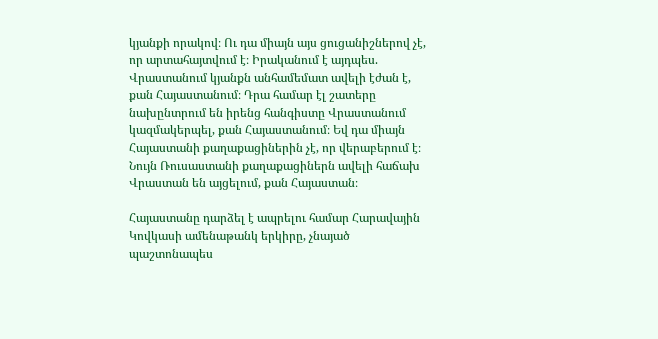կյանքի որակով։ Ու դա միայն այս ցուցանիշներով չէ, որ արտահայտվում է։ Իրականում է այդպես. Վրաստանում կյանքն անհամեմատ ավելի էժան է, քան Հայաստանում։ Դրա համար էլ շատերը նախընտրում են իրենց հանգիստը Վրաստանում կազմակերպել, քան Հայաստանում։ Եվ դա միայն Հայաստանի քաղաքացիներին չէ, որ վերաբերում է։ Նույն Ռուսաստանի քաղաքացիներն ավելի հաճախ Վրաստան են այցելում, քան Հայաստան։

Հայաստանը դարձել է ապրելու համար Հարավային Կովկասի ամենաթանկ երկիրը, չնայած պաշտոնապես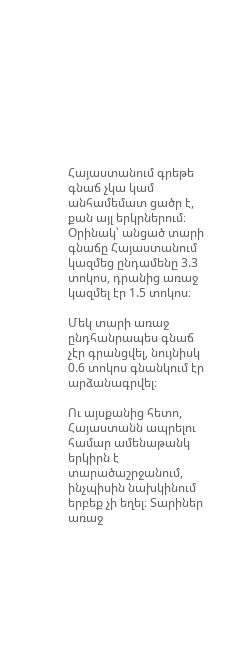Հայաստանում գրեթե գնաճ չկա կամ անհամեմատ ցածր է, քան այլ երկրներում։ Օրինակ՝ անցած տարի գնաճը Հայաստանում կազմեց ընդամենը 3.3 տոկոս, դրանից առաջ կազմել էր 1.5 տոկոս։

Մեկ տարի առաջ ընդհանրապես գնաճ չէր գրանցվել, նույնիսկ 0.6 տոկոս գնանկում էր արձանագրվել։

Ու այսքանից հետո, Հայաստանն ապրելու համար ամենաթանկ երկիրն է տարածաշրջանում, ինչպիսին նախկինում երբեք չի եղել։ Տարիներ առաջ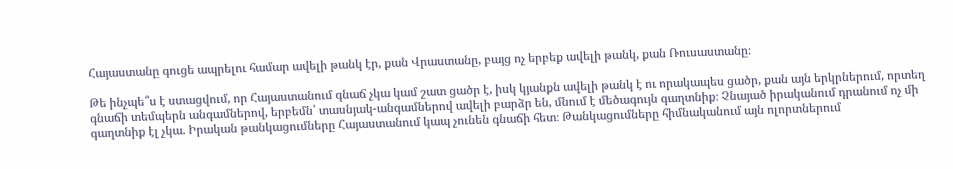Հայաստանը գուցե ապրելու համար ավելի թանկ էր, քան Վրաստանը, բայց ոչ երբեք ավելի թանկ, քան Ռուսաստանը։

Թե ինչպե՞ս է ստացվում, որ Հայաստանում գնաճ չկա կամ շատ ցածր է, իսկ կյանքն ավելի թանկ է ու որակապես ցածր, քան այն երկրներում, որտեղ գնաճի տեմպերն անգամներով, երբեմն՝ տասնյակ-անգամներով ավելի բարձր են, մնում է մեծագույն գաղտնիք։ Չնայած իրականում դրանում ոչ մի գաղտնիք էլ չկա. Իրական թանկացումները Հայաստանում կապ չունեն գնաճի հետ։ Թանկացումները հիմնականում այն ոլորտներում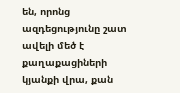են, որոնց ազդեցությունը շատ ավելի մեծ է քաղաքացիների կյանքի վրա, քան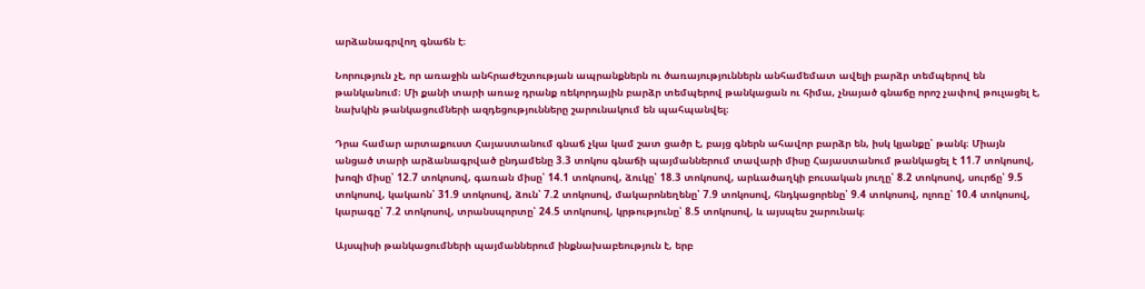արձանագրվող գնաճն է։

Նորություն չէ, որ առաջին անհրաժեշտության ապրանքներն ու ծառայություններն անհամեմատ ավելի բարձր տեմպերով են թանկանում։ Մի քանի տարի առաջ դրանք ռեկորդային բարձր տեմպերով թանկացան ու հիմա, չնայած գնաճը որոշ չափով թուլացել է, նախկին թանկացումների ազդեցությունները շարունակում են պահպանվել։

Դրա համար արտաքուստ Հայաստանում գնաճ չկա կամ շատ ցածր է, բայց գներն ահավոր բարձր են, իսկ կյանքը՝ թանկ։ Միայն անցած տարի արձանագրված ընդամենը 3.3 տոկոս գնաճի պայմաններում տավարի միսը Հայաստանում թանկացել է 11.7 տոկոսով, խոզի միսը՝ 12.7 տոկոսով, գառան միսը՝ 14.1 տոկոսով, ձուկը՝ 18.3 տոկոսով, արևածաղկի բուսական յուղը՝ 8.2 տոկոսով, սուրճը՝ 9.5 տոկոսով, կակաոն՝ 31.9 տոկոսով, ձուն՝ 7.2 տոկոսով, մակարոնեղենը՝ 7.9 տոկոսով, հնդկացորենը՝ 9.4 տոկոսով, ոլոռը՝ 10.4 տոկոսով, կարագը՝ 7.2 տոկոսով, տրանսպորտը՝ 24.5 տոկոսով, կրթությունը՝ 8.5 տոկոսով, և այսպես շարունակ։

Այսպիսի թանկացումների պայմաններում ինքնախաբեություն է, երբ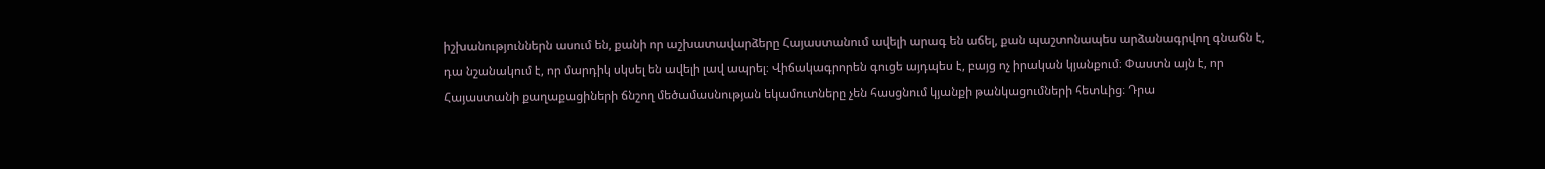իշխանություններն ասում են, քանի որ աշխատավարձերը Հայաստանում ավելի արագ են աճել, քան պաշտոնապես արձանագրվող գնաճն է, դա նշանակում է, որ մարդիկ սկսել են ավելի լավ ապրել։ Վիճակագրորեն գուցե այդպես է, բայց ոչ իրական կյանքում։ Փաստն այն է, որ Հայաստանի քաղաքացիների ճնշող մեծամասնության եկամուտները չեն հասցնում կյանքի թանկացումների հետևից։ Դրա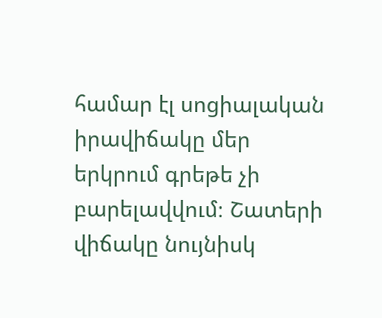համար էլ սոցիալական իրավիճակը մեր երկրում գրեթե չի բարելավվում։ Շատերի վիճակը նույնիսկ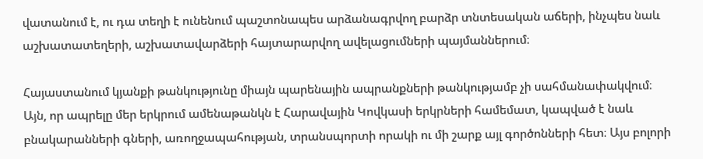վատանում է, ու դա տեղի է ունենում պաշտոնապես արձանագրվող բարձր տնտեսական աճերի, ինչպես նաև աշխատատեղերի, աշխատավարձերի հայտարարվող ավելացումների պայմաններում։

Հայաստանում կյանքի թանկությունը միայն պարենային ապրանքների թանկությամբ չի սահմանափակվում։ Այն, որ ապրելը մեր երկրում ամենաթանկն է Հարավային Կովկասի երկրների համեմատ, կապված է նաև բնակարանների գների, առողջապահության, տրանսպորտի որակի ու մի շարք այլ գործոնների հետ։ Այս բոլորի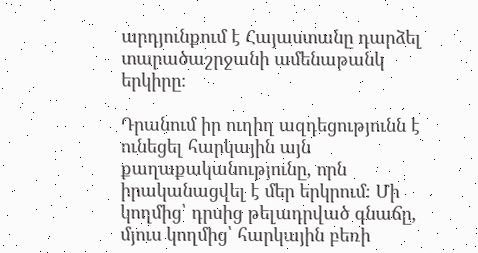արդյունքում է Հայաստանը դարձել տարածաշրջանի ամենաթանկ երկիրը։

Դրանում իր ուղիղ ազդեցությունն է ունեցել հարկային այն քաղաքականությունը, որն իրականացվել է մեր երկրում։ Մի կողմից՝ դրսից թելադրված գնաճը, մյուս կողմից՝ հարկային բեռի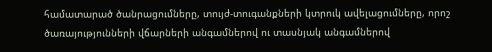համատարած ծանրացումները, տույժ-տուգանքների կտրուկ ավելացումները, որոշ ծառայությունների վճարների անգամներով ու տասնյակ անգամներով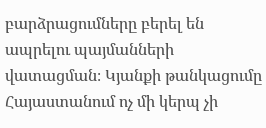բարձրացումները բերել են ապրելու պայմանների վատացման։ Կյանքի թանկացումը Հայաստանում ոչ մի կերպ չի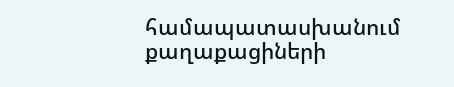համապատասխանում քաղաքացիների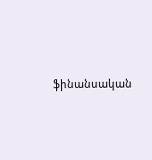ֆինանսական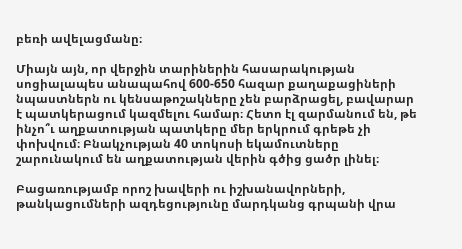բեռի ավելացմանը։

Միայն այն, որ վերջին տարիներին հասարակության սոցիալապես անապահով 600-650 հազար քաղաքացիների նպաստներն ու կենսաթոշակները չեն բարձրացել, բավարար է պատկերացում կազմելու համար։ Հետո էլ զարմանում են, թե ինչո՞ւ աղքատության պատկերը մեր երկրում գրեթե չի փոխվում։ Բնակչության 40 տոկոսի եկամուտները շարունակում են աղքատության վերին գծից ցածր լինել։

Բացառությամբ որոշ խավերի ու իշխանավորների, թանկացումների ազդեցությունը մարդկանց գրպանի վրա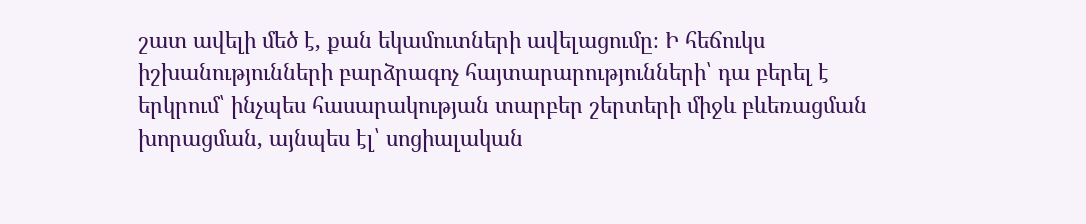շատ ավելի մեծ է, քան եկամուտների ավելացումը։ Ի հեճուկս իշխանությունների բարձրագոչ հայտարարությունների՝ դա բերել է երկրում՝ ինչպես հասարակության տարբեր շերտերի միջև բևեռացման խորացման, այնպես էլ՝ սոցիալական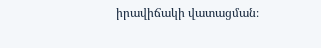իրավիճակի վատացման։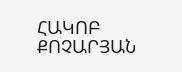ՀԱԿՈԲ ՔՈՉԱՐՅԱՆ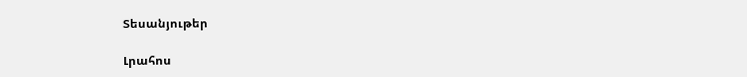Տեսանյութեր

Լրահոս